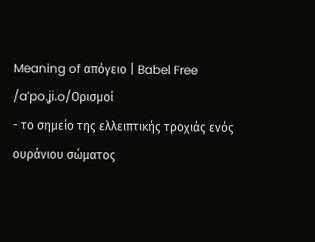Meaning of απόγειο | Babel Free
/aˈpo.ʝi.o/Ορισμοί
- το σημείο της ελλειπτικής τροχιάς ενός ουράνιου σώματος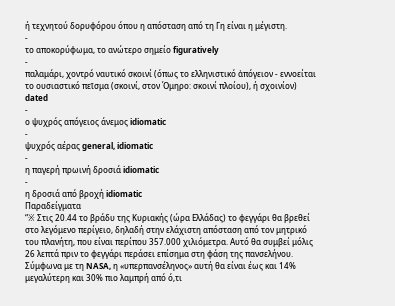ή τεχνητού δορυφόρου όπου η απόσταση από τη Γη είναι η μέγιστη.
-
το αποκορύφωμα, το ανώτερο σημείο figuratively
-
παλαμάρι, χοντρό ναυτικό σκοινί (όπως το ελληνιστικό ἀπόγειον - εννοείται το ουσιαστικό πεῖσμα (σκοινί, στον Όμηρο: σκοινί πλοίου), ή σχοινίον)
dated
-
ο ψυχρός απόγειος άνεμος idiomatic
-
ψυχρός αέρας general, idiomatic
-
η παγερή πρωινή δροσιά idiomatic
-
η δροσιά από βροχή idiomatic
Παραδείγματα
“※ Στις 20.44 το βράδυ της Κυριακής (ώρα Ελλάδας) το φεγγάρι θα βρεθεί στο λεγόμενο περίγειο, δηλαδή στην ελάχιστη απόσταση από τον μητρικό του πλανήτη, που είναι περίπου 357.000 χιλιόμετρα. Αυτό θα συμβεί μόλις 26 λεπτά πριν το φεγγάρι περάσει επίσημα στη φάση της πανσελήνου. Σύμφωνα με τη NASA, η «υπερπανσέληνος» αυτή θα είναι έως και 14% μεγαλύτερη και 30% πιο λαμπρή από ό,τι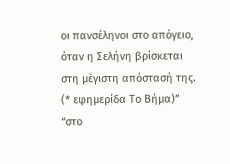οι πανσέληνοι στο απόγειο, όταν η Σελήνη βρίσκεται στη μέγιστη απόστασή της. (* εφημερίδα Το Βήμα)”
“στο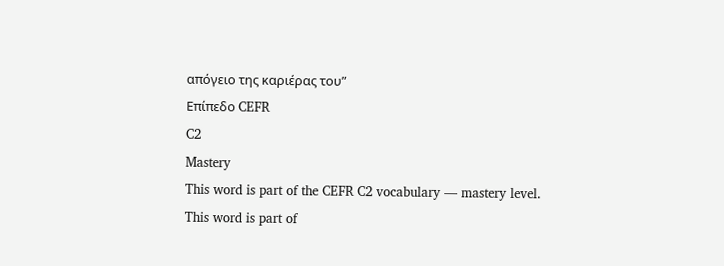απόγειο της καριέρας του”
Επίπεδο CEFR
C2
Mastery
This word is part of the CEFR C2 vocabulary — mastery level.
This word is part of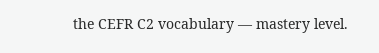the CEFR C2 vocabulary — mastery level.